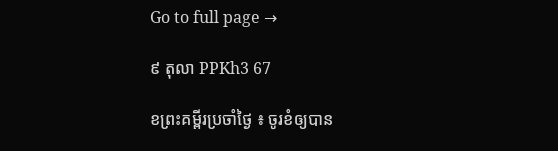Go to full page →

៩ តុលា PPKh3 67

ខព្រះគម្ពីរប្រចាំថ្ងៃ ៖ ចូរខំឲ្យបាន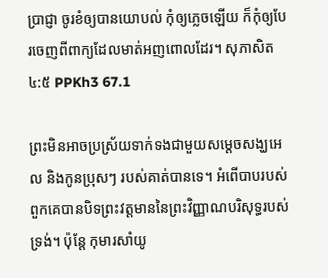ប្រាជ្ញា ចូរខំឲ្យបានយោបល់ កុំឲ្យភ្លេចឡើយ ក៏កុំឲ្យបែរចេញពីពាក្យដែលមាត់អញពោលដែរ។ សុភាសិត ៤:៥ PPKh3 67.1

ព្រះមិនអាចប្រស្រ័យទាក់ទងជាមួយសម្តេចសង្ឃអេល និងកូនប្រុសៗ របស់គាត់បានទេ។ អំពើបាបរបស់ពួកគេបានបិទព្រះវត្តមាននៃព្រះវិញ្ញាណបរិសុទ្ធរបស់ទ្រង់។ ប៉ុន្តែ កុមារសាំយូ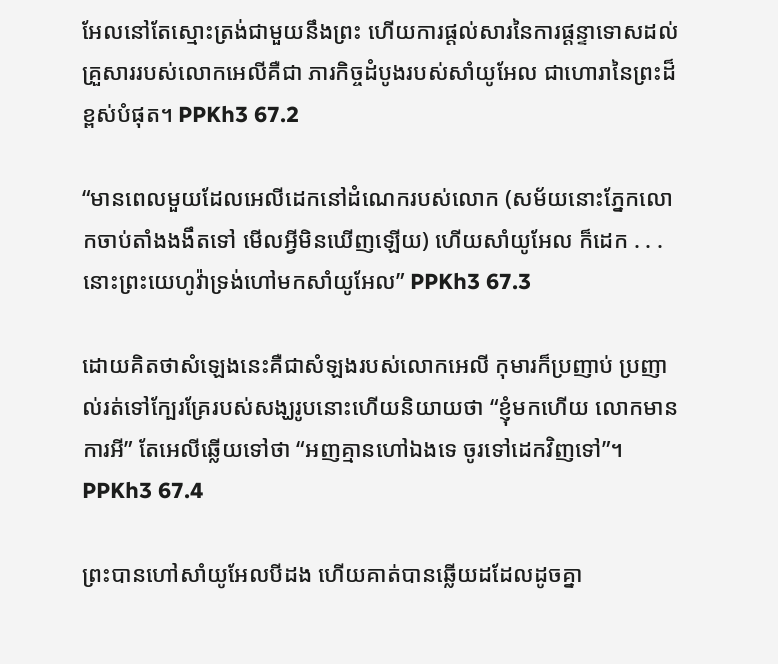អែលនៅតែស្មោះត្រង់ជាមួយនឹងព្រះ ហើយការផ្តល់សារនៃការផ្តន្ទាទោសដល់គ្រួសាររបស់លោកអេលីគឺជា ភារកិច្ចដំបូងរបស់សាំយូអែល ជាហោរានៃព្រះដ៏ខ្ពស់បំផុត។ PPKh3 67.2

“មានពេលមួយដែលអេលីដេកនៅដំណេករបស់លោក (សម័យនោះភ្នែកលោកចាប់តាំងងងឹតទៅ មើលអ្វីមិនឃើញឡើយ) ហើយសាំយូអែល ក៏ដេក . . . នោះព្រះយេហូវ៉ាទ្រង់ហៅមកសាំយូអែល” PPKh3 67.3

ដោយគិតថាសំឡេងនេះគឺជាសំឡងរបស់លោកអេលី កុមារក៏ប្រញាប់ ប្រញាល់រត់ទៅក្បែរគ្រែរបស់សង្ឃរូបនោះហើយនិយាយថា “ខ្ញុំមកហើយ លោកមានការអី” តែអេលីឆ្លើយទៅថា “អញគ្មានហៅឯងទេ ចូរទៅដេកវិញទៅ”។ PPKh3 67.4

ព្រះបានហៅសាំយូអែលបីដង ហើយគាត់បានឆ្លើយដដែលដូចគ្នា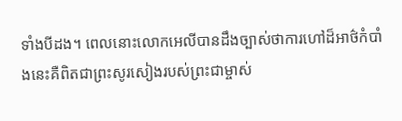ទាំងបីដង។ ពេលនោះលោកអេលីបានដឹងច្បាស់ថាការហៅដ៏អាថ៌កំបាំងនេះគឺពិតជាព្រះសូរសៀងរបស់ព្រះជាម្ចាស់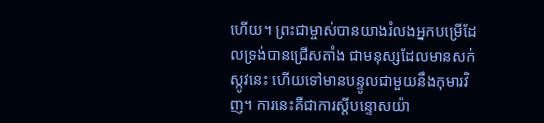ហើយ។ ព្រះជាម្ចាស់បានយាងរំលងអ្នកបម្រើដែលទ្រង់បានជ្រើសតាំង ជាមនុស្សដែលមានសក់ស្កូវនេះ ហើយទៅមានបន្ទូលជាមួយនឹងកុមារវិញ។ ការនេះគឺជាការស្តីបន្ទោសយ៉ា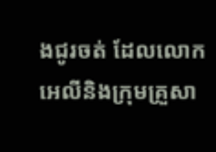ងជូរចត់ ដែលលោកអេលីនិងក្រុមគ្រួសា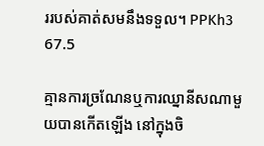ររបស់គាត់សមនឹងទទួល។ PPKh3 67.5

គ្មានការច្រណែនឬការឈ្នានីសណាមួយបានកើតឡើង នៅក្នុងចិ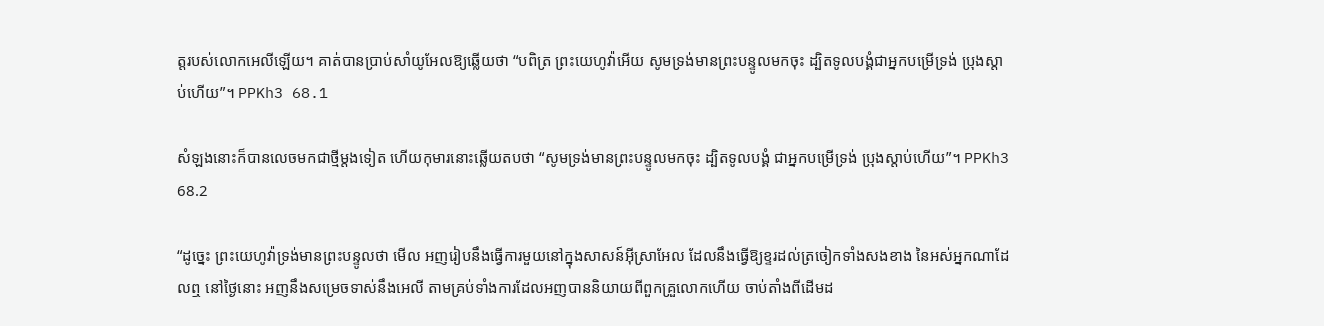ត្តរបស់លោកអេលីឡើយ។ គាត់បានប្រាប់សាំយូអែលឱ្យឆ្លើយថា “បពិត្រ ព្រះយេហូវ៉ាអើយ សូមទ្រង់មានព្រះបន្ទូលមកចុះ ដ្បិតទូលបង្គំជាអ្នកបម្រើទ្រង់ ប្រុងស្តាប់ហើយ”។ PPKh3 68.1

សំឡងនោះក៏បានលេចមកជាថ្មីម្តងទៀត ហើយកុមារនោះឆ្លើយតបថា “សូមទ្រង់មានព្រះបន្ទូលមកចុះ ដ្បិតទូលបង្គំ ជាអ្នកបម្រើទ្រង់ ប្រុងស្តាប់ហើយ”។ PPKh3 68.2

“ដូច្នេះ ព្រះយេហូវ៉ាទ្រង់មានព្រះបន្ទូលថា មើល អញរៀបនឹងធ្វើការមួយនៅក្នុងសាសន៍អ៊ីស្រាអែល ដែលនឹងធ្វើឱ្យខ្ទរដល់ត្រចៀកទាំងសងខាង នៃអស់អ្នកណាដែលឮ នៅថ្ងៃនោះ អញនឹងសម្រេចទាស់នឹងអេលី តាមគ្រប់ទាំងការដែលអញបាននិយាយពីពួកគ្រួលោកហើយ ចាប់តាំងពីដើមដ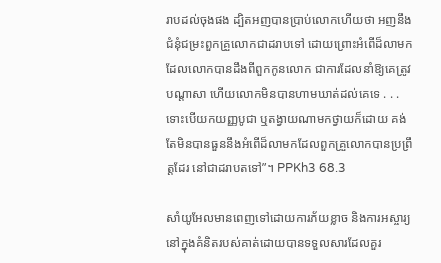រាបដល់ចុងផង ដ្បិតអញបានប្រាប់លោកហើយថា អញនឹងជំនុំជម្រះពួកគ្រួលោកជាដរាបទៅ ដោយព្រោះអំពើដ៏លាមកដែលលោកបានដឹងពីពួកកូនលោក ជាការដែលនាំឱ្យគេត្រូវបណ្តាសា ហើយលោកមិនបានហាមឃាត់ដល់គេទេ . . . ទោះបើយកយញ្ញបូជា ឬតង្វាយណាមកថ្វាយក៏ដោយ គង់តែមិនបានធួននឹងអំពើដ៏លាមកដែលពួកគ្រួលោកបានប្រព្រឹត្តដែរ នៅជាដរាបតទៅ”។ PPKh3 68.3

សាំយូអែលមានពេញទៅដោយការភ័យខ្លាច និងការអស្ចារ្យនៅក្នុងគំនិតរបស់គាត់ដោយបានទទួលសារដែលគួរ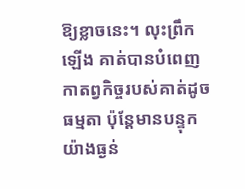ឱ្យខ្លាចនេះ។ លុះព្រឹកឡើង គាត់បានបំពេញកាតព្វកិច្ចរបស់គាត់ដូចធម្មតា ប៉ុន្តែមានបន្ទុកយ៉ាងធ្ងន់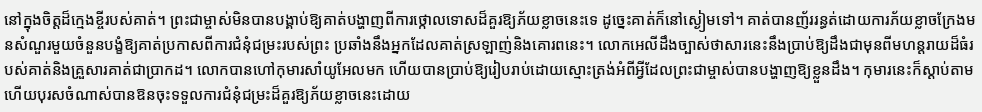នៅក្នុងចិត្តដ៏ក្មេងខ្ចីរបស់គាត់។ ព្រះជាម្ចាស់មិនបានបង្គាប់ឱ្យគាត់បង្ហាញពីការថ្កោលទោសដ៏គួរឱ្យភ័យខ្លាចនេះទេ ដូច្នេះគាត់ក៏នៅស្ងៀមទៅ។ គាត់បានញ័ររន្ធត់ដោយការភ័យខ្លាចក្រែងមនសំណួរមួយចំនួនបង្ខំឱ្យគាត់ប្រកាសពីការជំនុំជម្រះរបស់ព្រះ ប្រឆាំងនឹងអ្នកដែលគាត់ស្រឡាញ់និងគោរពនេះ។ លោកអេលីដឹងច្បាស់ថាសារនេះនឹងប្រាប់ឱ្យដឹងជាមុនពីមហន្ដរាយដ៏ធំរបស់គាត់និងគ្រួសារគាត់ជាប្រាកដ។ លោកបានហៅកុមារសាំយូអែលមក ហើយបានប្រាប់ឱ្យរៀបរាប់ដោយស្មោះត្រង់អំពីអ្វីដែលព្រះជាម្ចាស់បានបង្ហាញឱ្យខ្លួនដឹង។ កុមារនេះក៏ស្ដាប់តាម ហើយបុរសចំណាស់បានឱនចុះទទួលការជំនុំជម្រះដ៏គួរឱ្យភ័យខ្លាចនេះដោយ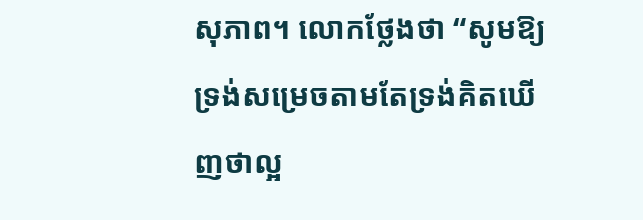សុភាព។ លោកថ្លែងថា “សូមឱ្យទ្រង់សម្រេចតាមតែទ្រង់គិតឃើញថាល្អ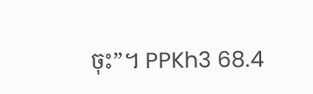ចុះ”។ PPKh3 68.4